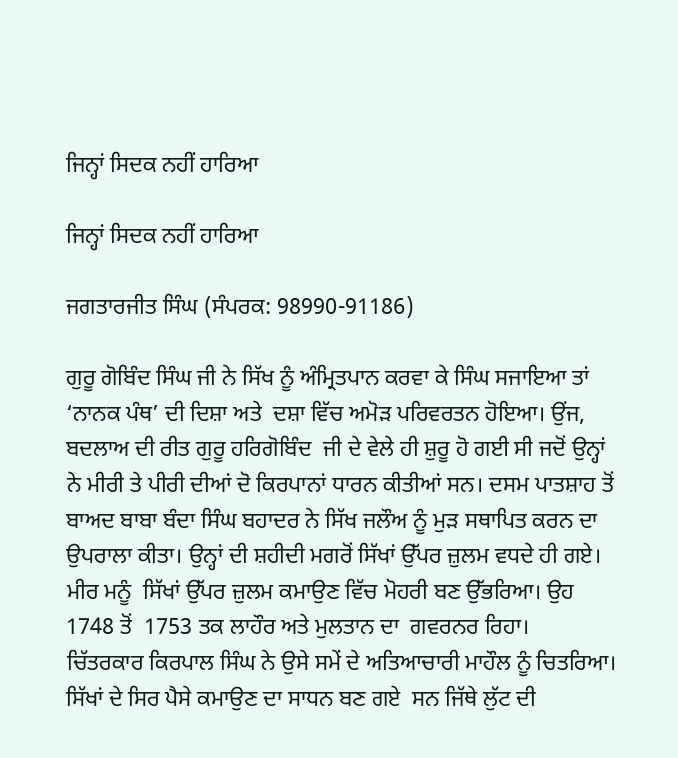ਜਿਨ੍ਹਾਂ ਸਿਦਕ ਨਹੀਂ ਹਾਰਿਆ

ਜਿਨ੍ਹਾਂ ਸਿਦਕ ਨਹੀਂ ਹਾਰਿਆ

ਜਗਤਾਰਜੀਤ ਸਿੰਘ (ਸੰਪਰਕ: 98990-91186)

ਗੁਰੂ ਗੋਬਿੰਦ ਸਿੰਘ ਜੀ ਨੇ ਸਿੱਖ ਨੂੰ ਅੰਮ੍ਰਿਤਪਾਨ ਕਰਵਾ ਕੇ ਸਿੰਘ ਸਜਾਇਆ ਤਾਂ ‘ਨਾਨਕ ਪੰਥ’ ਦੀ ਦਿਸ਼ਾ ਅਤੇ  ਦਸ਼ਾ ਵਿੱਚ ਅਮੋੜ ਪਰਿਵਰਤਨ ਹੋਇਆ। ਉਂਜ, ਬਦਲਾਅ ਦੀ ਰੀਤ ਗੁਰੂ ਹਰਿਗੋਬਿੰਦ  ਜੀ ਦੇ ਵੇਲੇ ਹੀ ਸ਼ੁਰੂ ਹੋ ਗਈ ਸੀ ਜਦੋਂ ਉਨ੍ਹਾਂ ਨੇ ਮੀਰੀ ਤੇ ਪੀਰੀ ਦੀਆਂ ਦੋ ਕਿਰਪਾਨਾਂ ਧਾਰਨ ਕੀਤੀਆਂ ਸਨ। ਦਸਮ ਪਾਤਸ਼ਾਹ ਤੋਂ ਬਾਅਦ ਬਾਬਾ ਬੰਦਾ ਸਿੰਘ ਬਹਾਦਰ ਨੇ ਸਿੱਖ ਜਲੌਅ ਨੂੰ ਮੁੜ ਸਥਾਪਿਤ ਕਰਨ ਦਾ ਉਪਰਾਲਾ ਕੀਤਾ। ਉਨ੍ਹਾਂ ਦੀ ਸ਼ਹੀਦੀ ਮਗਰੋਂ ਸਿੱਖਾਂ ਉੱਪਰ ਜ਼ੁਲਮ ਵਧਦੇ ਹੀ ਗਏ। ਮੀਰ ਮਨੂੰ  ਸਿੱਖਾਂ ਉੱਪਰ ਜ਼ੁਲਮ ਕਮਾਉਣ ਵਿੱਚ ਮੋਹਰੀ ਬਣ ਉੱਭਰਿਆ। ਉਹ 1748 ਤੋਂ  1753 ਤਕ ਲਾਹੌਰ ਅਤੇ ਮੁਲਤਾਨ ਦਾ  ਗਵਰਨਰ ਰਿਹਾ।
ਚਿੱਤਰਕਾਰ ਕਿਰਪਾਲ ਸਿੰਘ ਨੇ ਉਸੇ ਸਮੇਂ ਦੇ ਅਤਿਆਚਾਰੀ ਮਾਹੌਲ ਨੂੰ ਚਿਤਰਿਆ। ਸਿੱਖਾਂ ਦੇ ਸਿਰ ਪੈਸੇ ਕਮਾਉਣ ਦਾ ਸਾਧਨ ਬਣ ਗਏ  ਸਨ ਜਿੱਥੇ ਲੁੱਟ ਦੀ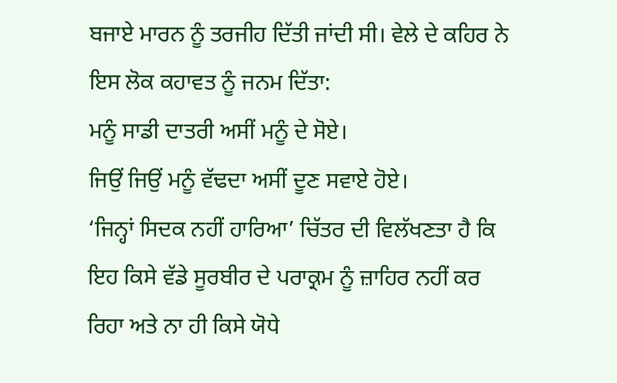ਬਜਾਏ ਮਾਰਨ ਨੂੰ ਤਰਜੀਹ ਦਿੱਤੀ ਜਾਂਦੀ ਸੀ। ਵੇਲੇ ਦੇ ਕਹਿਰ ਨੇ ਇਸ ਲੋਕ ਕਹਾਵਤ ਨੂੰ ਜਨਮ ਦਿੱਤਾ:
ਮਨੂੰ ਸਾਡੀ ਦਾਤਰੀ ਅਸੀਂ ਮਨੂੰ ਦੇ ਸੋਏ।
ਜਿਉਂ ਜਿਉਂ ਮਨੂੰ ਵੱਢਦਾ ਅਸੀਂ ਦੂਣ ਸਵਾਏ ਹੋਏ।
‘ਜਿਨ੍ਹਾਂ ਸਿਦਕ ਨਹੀਂ ਹਾਰਿਆ’ ਚਿੱਤਰ ਦੀ ਵਿਲੱਖਣਤਾ ਹੈ ਕਿ ਇਹ ਕਿਸੇ ਵੱਡੇ ਸੂਰਬੀਰ ਦੇ ਪਰਾਕ੍ਰਮ ਨੂੰ ਜ਼ਾਹਿਰ ਨਹੀਂ ਕਰ ਰਿਹਾ ਅਤੇ ਨਾ ਹੀ ਕਿਸੇ ਯੋਧੇ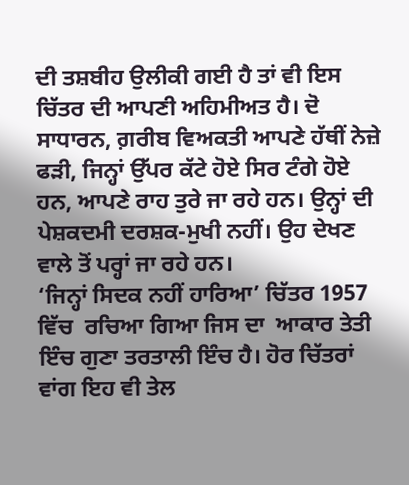ਦੀ ਤਸ਼ਬੀਹ ਉਲੀਕੀ ਗਈ ਹੈ ਤਾਂ ਵੀ ਇਸ ਚਿੱਤਰ ਦੀ ਆਪਣੀ ਅਹਿਮੀਅਤ ਹੈ। ਦੋ ਸਾਧਾਰਨ, ਗ਼ਰੀਬ ਵਿਅਕਤੀ ਆਪਣੇ ਹੱਥੀਂ ਨੇਜ਼ੇ ਫੜੀ, ਜਿਨ੍ਹਾਂ ਉੱਪਰ ਕੱਟੇ ਹੋਏ ਸਿਰ ਟੰਗੇ ਹੋਏ ਹਨ, ਆਪਣੇ ਰਾਹ ਤੁਰੇ ਜਾ ਰਹੇ ਹਨ। ਉਨ੍ਹਾਂ ਦੀ ਪੇਸ਼ਕਦਮੀ ਦਰਸ਼ਕ-ਮੁਖੀ ਨਹੀਂ। ਉਹ ਦੇਖਣ ਵਾਲੇ ਤੋਂ ਪਰ੍ਹਾਂ ਜਾ ਰਹੇ ਹਨ।
‘ਜਿਨ੍ਹਾਂ ਸਿਦਕ ਨਹੀਂ ਹਾਰਿਆ’ ਚਿੱਤਰ 1957 ਵਿੱਚ  ਰਚਿਆ ਗਿਆ ਜਿਸ ਦਾ  ਆਕਾਰ ਤੇਤੀ ਇੰਚ ਗੁਣਾ ਤਰਤਾਲੀ ਇੰਚ ਹੈ। ਹੋਰ ਚਿੱਤਰਾਂ ਵਾਂਗ ਇਹ ਵੀ ਤੇਲ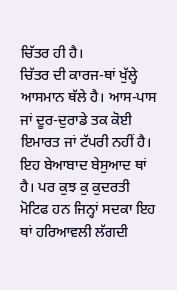ਚਿੱਤਰ ਹੀ ਹੈ।
ਚਿੱਤਰ ਦੀ ਕਾਰਜ-ਥਾਂ ਖੁੱਲ੍ਹੇ ਆਸਮਾਨ ਥੱਲੇ ਹੈ। ਆਸ-ਪਾਸ ਜਾਂ ਦੂਰ-ਦੁਰਾਡੇ ਤਕ ਕੋਈ ਇਮਾਰਤ ਜਾਂ ਟੱਪਰੀ ਨਹੀਂ ਹੈ। ਇਹ ਬੇਆਬਾਦ ਬੇਸੁਆਦ ਥਾਂ ਹੈ। ਪਰ ਕੁਝ ਕੁ ਕੁਦਰਤੀ  ਮੋਟਿਫ ਹਨ ਜਿਨ੍ਹਾਂ ਸਦਕਾ ਇਹ ਥਾਂ ਹਰਿਆਵਲੀ ਲੱਗਦੀ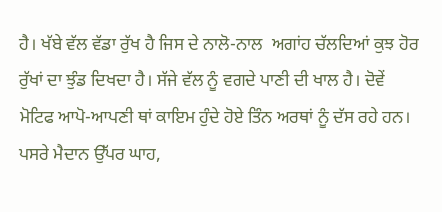ਹੈ। ਖੱਬੇ ਵੱਲ ਵੱਡਾ ਰੁੱਖ ਹੈ ਜਿਸ ਦੇ ਨਾਲੋ-ਨਾਲ  ਅਗਾਂਹ ਚੱਲਦਿਆਂ ਕੁਝ ਹੋਰ ਰੁੱਖਾਂ ਦਾ ਝੁੰਡ ਦਿਖਦਾ ਹੈ। ਸੱਜੇ ਵੱਲ ਨੂੰ ਵਗਦੇ ਪਾਣੀ ਦੀ ਖਾਲ ਹੈ। ਦੋਵੇਂ ਮੋਟਿਫ ਆਪੋ-ਆਪਣੀ ਥਾਂ ਕਾਇਮ ਹੁੰਦੇ ਹੋਏ ਤਿੰਨ ਅਰਥਾਂ ਨੂੰ ਦੱਸ ਰਹੇ ਹਨ।
ਪਸਰੇ ਮੈਦਾਨ ਉੱਪਰ ਘਾਹ,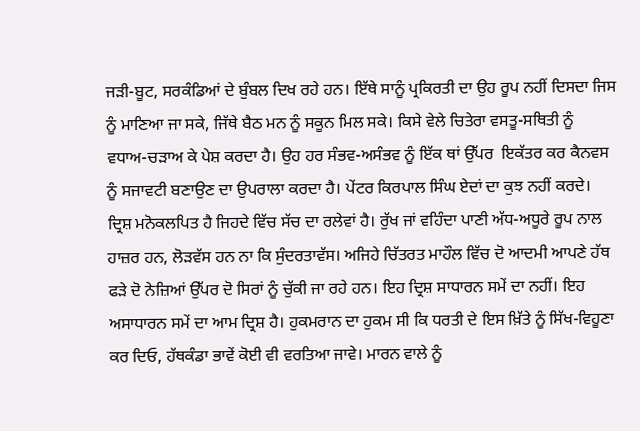ਜੜੀ-ਬੂਟ, ਸਰਕੰਡਿਆਂ ਦੇ ਬੁੰਬਲ ਦਿਖ ਰਹੇ ਹਨ। ਇੱਥੇ ਸਾਨੂੰ ਪ੍ਰਕਿਰਤੀ ਦਾ ਉਹ ਰੂਪ ਨਹੀਂ ਦਿਸਦਾ ਜਿਸ ਨੂੰ ਮਾਣਿਆ ਜਾ ਸਕੇ, ਜਿੱਥੇ ਬੈਠ ਮਨ ਨੂੰ ਸਕੂਨ ਮਿਲ ਸਕੇ। ਕਿਸੇ ਵੇਲੇ ਚਿਤੇਰਾ ਵਸਤੂ-ਸਥਿਤੀ ਨੂੰ ਵਧਾਅ-ਚੜਾਅ ਕੇ ਪੇਸ਼ ਕਰਦਾ ਹੈ। ਉਹ ਹਰ ਸੰਭਵ-ਅਸੰਭਵ ਨੂੰ ਇੱਕ ਥਾਂ ਉੱਪਰ  ਇਕੱਤਰ ਕਰ ਕੈਨਵਸ ਨੂੰ ਸਜਾਵਟੀ ਬਣਾਉਣ ਦਾ ਉਪਰਾਲਾ ਕਰਦਾ ਹੈ। ਪੇਂਟਰ ਕਿਰਪਾਲ ਸਿੰਘ ਏਦਾਂ ਦਾ ਕੁਝ ਨਹੀਂ ਕਰਦੇ।
ਦ੍ਰਿਸ਼ ਮਨੋਕਲਪਿਤ ਹੈ ਜਿਹਦੇ ਵਿੱਚ ਸੱਚ ਦਾ ਰਲੇਵਾਂ ਹੈ। ਰੁੱਖ ਜਾਂ ਵਹਿੰਦਾ ਪਾਣੀ ਅੱਧ-ਅਧੂਰੇ ਰੂਪ ਨਾਲ ਹਾਜ਼ਰ ਹਨ, ਲੋੜਵੱਸ ਹਨ ਨਾ ਕਿ ਸੁੰਦਰਤਾਵੱਸ। ਅਜਿਹੇ ਚਿੱਤਰਤ ਮਾਹੌਲ ਵਿੱਚ ਦੋ ਆਦਮੀ ਆਪਣੇ ਹੱਥ ਫੜੇ ਦੋ ਨੇਜ਼ਿਆਂ ਉੱਪਰ ਦੋ ਸਿਰਾਂ ਨੂੰ ਚੁੱਕੀ ਜਾ ਰਹੇ ਹਨ। ਇਹ ਦ੍ਰਿਸ਼ ਸਾਧਾਰਨ ਸਮੇਂ ਦਾ ਨਹੀਂ। ਇਹ ਅਸਾਧਾਰਨ ਸਮੇਂ ਦਾ ਆਮ ਦ੍ਰਿਸ਼ ਹੈ। ਹੁਕਮਰਾਨ ਦਾ ਹੁਕਮ ਸੀ ਕਿ ਧਰਤੀ ਦੇ ਇਸ ਖ਼ਿੱਤੇ ਨੂੰ ਸਿੱਖ-ਵਿਹੂਣਾ ਕਰ ਦਿਓ, ਹੱਥਕੰਡਾ ਭਾਵੇਂ ਕੋਈ ਵੀ ਵਰਤਿਆ ਜਾਵੇ। ਮਾਰਨ ਵਾਲੇ ਨੂੰ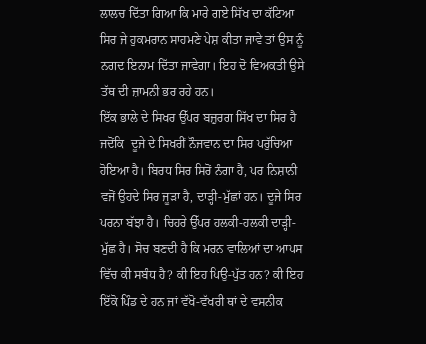ਲਾਲਚ ਦਿੱਤਾ ਗਿਆ ਕਿ ਮਾਰੇ ਗਏ ਸਿੱਖ ਦਾ ਕੱਟਿਆ ਸਿਰ ਜੇ ਹੁਕਮਰਾਨ ਸਾਹਮਣੇ ਪੇਸ਼ ਕੀਤਾ ਜਾਵੇ ਤਾਂ ਉਸ ਨੂੰ ਨਗਦ ਇਨਾਮ ਦਿੱਤਾ ਜਾਵੇਗਾ। ਇਹ ਦੋ ਵਿਅਕਤੀ ਉਸੇ ਤੱਥ ਦੀ ਜ਼ਾਮਨੀ ਭਰ ਰਹੇ ਹਨ।
ਇੱਕ ਭਾਲੇ ਦੇ ਸਿਖਰ ਉੱਪਰ ਬਜ਼ੁਰਗ ਸਿੱਖ ਦਾ ਸਿਰ ਹੈ ਜਦੋਂਕਿ  ਦੂਜੇ ਦੇ ਸਿਖਰੀਂ ਨੌਜਵਾਨ ਦਾ ਸਿਰ ਪਰੁੱਚਿਆ ਹੋਇਆ ਹੈ। ਬਿਰਧ ਸਿਰ ਸਿਰੋਂ ਨੰਗਾ ਹੈ, ਪਰ ਨਿਸ਼ਾਨੀ ਵਜੋਂ ਉਹਦੇ ਸਿਰ ਜੂੜਾ ਹੈ, ਦਾੜ੍ਹੀ-ਮੁੱਛਾਂ ਹਨ। ਦੂਜੇ ਸਿਰ ਪਰਨਾ ਬੱਝਾ ਹੈ। ਚਿਹਰੇ ਉੱਪਰ ਹਲਕੀ-ਹਲਕੀ ਦਾੜ੍ਹੀ-ਮੁੱਛ ਹੈ। ਸੋਚ ਬਣਦੀ ਹੈ ਕਿ ਮਰਨ ਵਾਲਿਆਂ ਦਾ ਆਪਸ ਵਿੱਚ ਕੀ ਸਬੰਧ ਹੈ? ਕੀ ਇਹ ਪਿਉ-ਪੁੱਤ ਹਨ? ਕੀ ਇਹ ਇੱਕੋ ਪਿੰਡ ਦੇ ਹਨ ਜਾਂ ਵੱਖੋ-ਵੱਖਰੀ ਥਾਂ ਦੇ ਵਸਨੀਕ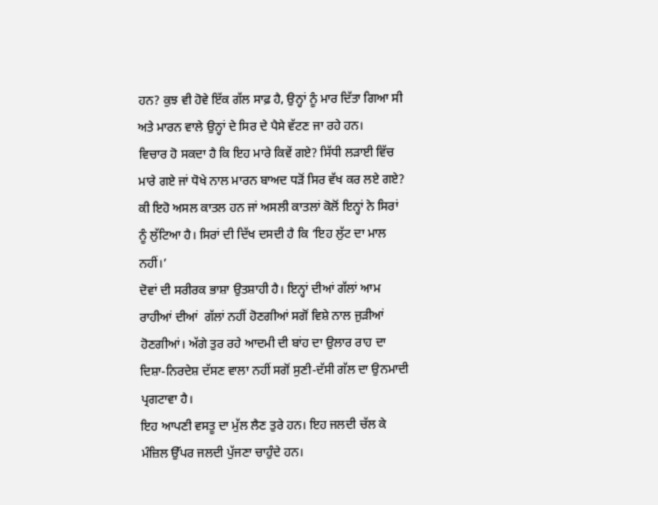ਹਨ? ਕੁਝ ਵੀ ਹੋਵੇ ਇੱਕ ਗੱਲ ਸਾਫ਼ ਹੈ, ਉਨ੍ਹਾਂ ਨੂੰ ਮਾਰ ਦਿੱਤਾ ਗਿਆ ਸੀ ਅਤੇ ਮਾਰਨ ਵਾਲੇ ਉਨ੍ਹਾਂ ਦੇ ਸਿਰ ਦੇ ਪੈਸੇ ਵੱਟਣ ਜਾ ਰਹੇ ਹਨ।
ਵਿਚਾਰ ਹੋ ਸਕਦਾ ਹੈ ਕਿ ਇਹ ਮਾਰੇ ਕਿਵੇਂ ਗਏ? ਸਿੱਧੀ ਲੜਾਈ ਵਿੱਚ ਮਾਰੇ ਗਏ ਜਾਂ ਧੋਖੇ ਨਾਲ ਮਾਰਨ ਬਾਅਦ ਧੜੋਂ ਸਿਰ ਵੱਖ ਕਰ ਲਏ ਗਏ? ਕੀ ਇਹੋ ਅਸਲ ਕਾਤਲ ਹਨ ਜਾਂ ਅਸਲੀ ਕਾਤਲਾਂ ਕੋਲੋਂ ਇਨ੍ਹਾਂ ਨੇ ਸਿਰਾਂ ਨੂੰ ਲੁੱਟਿਆ ਹੈ। ਸਿਰਾਂ ਦੀ ਦਿੱਖ ਦਸਦੀ ਹੈ ਕਿ ‘ਇਹ ਲੁੱਟ ਦਾ ਮਾਲ ਨਹੀਂ।’
ਦੋਵਾਂ ਦੀ ਸਰੀਰਕ ਭਾਸ਼ਾ ਉਤਸ਼ਾਹੀ ਹੈ। ਇਨ੍ਹਾਂ ਦੀਆਂ ਗੱਲਾਂ ਆਮ  ਰਾਹੀਆਂ ਦੀਆਂ  ਗੱਲਾਂ ਨਹੀਂ ਹੋਣਗੀਆਂ ਸਗੋਂ ਵਿਸ਼ੇ ਨਾਲ ਜੁੜੀਆਂ ਹੋਣਗੀਆਂ। ਅੱਗੇ ਤੁਰ ਰਹੇ ਆਦਮੀ ਦੀ ਬਾਂਹ ਦਾ ਉਲਾਰ ਰਾਹ ਦਾ ਦਿਸ਼ਾ-ਨਿਰਦੇਸ਼ ਦੱਸਣ ਵਾਲਾ ਨਹੀਂ ਸਗੋਂ ਸੁਣੀ-ਦੱਸੀ ਗੱਲ ਦਾ ਉਨਮਾਦੀ ਪ੍ਰਗਟਾਵਾ ਹੈ।
ਇਹ ਆਪਣੀ ਵਸਤੂ ਦਾ ਮੁੱਲ ਲੈਣ ਤੁਰੇ ਹਨ। ਇਹ ਜਲਦੀ ਚੱਲ ਕੇ ਮੰਜ਼ਿਲ ਉੱਪਰ ਜਲਦੀ ਪੁੱਜਣਾ ਚਾਹੁੰਦੇ ਹਨ।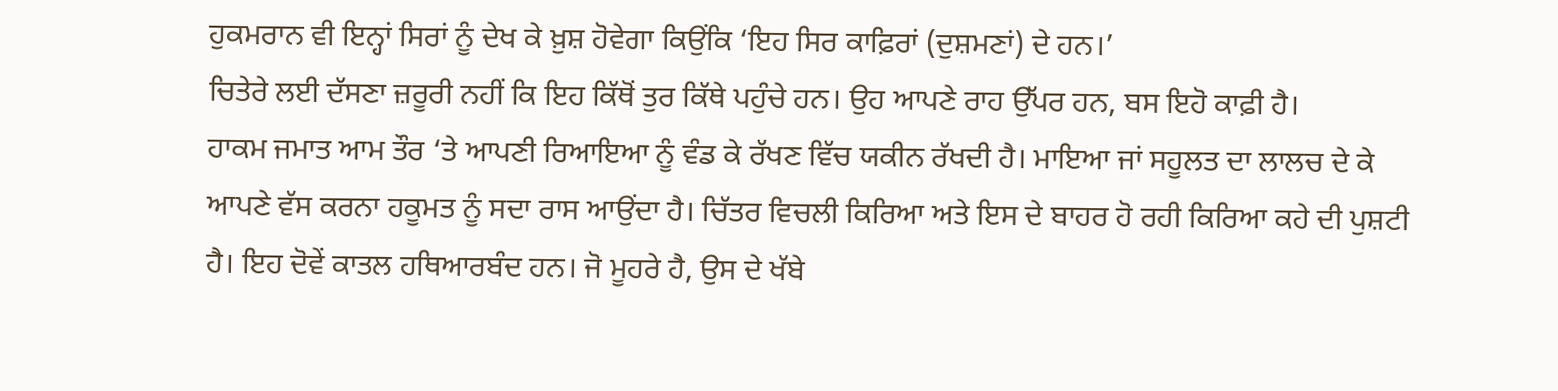ਹੁਕਮਰਾਨ ਵੀ ਇਨ੍ਹਾਂ ਸਿਰਾਂ ਨੂੰ ਦੇਖ ਕੇ ਖ਼ੁਸ਼ ਹੋਵੇਗਾ ਕਿਉਂਕਿ ‘ਇਹ ਸਿਰ ਕਾਫ਼ਿਰਾਂ (ਦੁਸ਼ਮਣਾਂ) ਦੇ ਹਨ।’
ਚਿਤੇਰੇ ਲਈ ਦੱਸਣਾ ਜ਼ਰੂਰੀ ਨਹੀਂ ਕਿ ਇਹ ਕਿੱਥੋਂ ਤੁਰ ਕਿੱਥੇ ਪਹੁੰਚੇ ਹਨ। ਉਹ ਆਪਣੇ ਰਾਹ ਉੱਪਰ ਹਨ, ਬਸ ਇਹੋ ਕਾਫ਼ੀ ਹੈ।
ਹਾਕਮ ਜਮਾਤ ਆਮ ਤੌਰ ‘ਤੇ ਆਪਣੀ ਰਿਆਇਆ ਨੂੰ ਵੰਡ ਕੇ ਰੱਖਣ ਵਿੱਚ ਯਕੀਨ ਰੱਖਦੀ ਹੈ। ਮਾਇਆ ਜਾਂ ਸਹੂਲਤ ਦਾ ਲਾਲਚ ਦੇ ਕੇ ਆਪਣੇ ਵੱਸ ਕਰਨਾ ਹਕੂਮਤ ਨੂੰ ਸਦਾ ਰਾਸ ਆਉਂਦਾ ਹੈ। ਚਿੱਤਰ ਵਿਚਲੀ ਕਿਰਿਆ ਅਤੇ ਇਸ ਦੇ ਬਾਹਰ ਹੋ ਰਹੀ ਕਿਰਿਆ ਕਹੇ ਦੀ ਪੁਸ਼ਟੀ ਹੈ। ਇਹ ਦੋਵੇਂ ਕਾਤਲ ਹਥਿਆਰਬੰਦ ਹਨ। ਜੋ ਮੂਹਰੇ ਹੈ, ਉਸ ਦੇ ਖੱਬੇ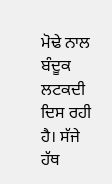ਮੋਢੇ ਨਾਲ ਬੰਦੂਕ ਲਟਕਦੀ ਦਿਸ ਰਹੀ ਹੈ। ਸੱਜੇ ਹੱਥ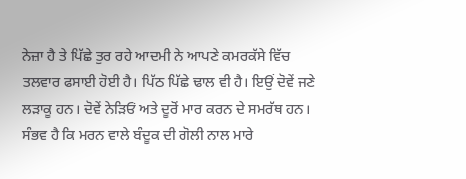ਨੇਜ਼ਾ ਹੈ ਤੇ ਪਿੱਛੇ ਤੁਰ ਰਹੇ ਆਦਮੀ ਨੇ ਆਪਣੇ ਕਮਰਕੱਸੇ ਵਿੱਚ ਤਲਵਾਰ ਫਸਾਈ ਹੋਈ ਹੈ। ਪਿੱਠ ਪਿੱਛੇ ਢਾਲ ਵੀ ਹੈ। ਇਉਂ ਦੋਵੇਂ ਜਣੇ ਲੜਾਕੂ ਹਨ। ਦੋਵੇਂ ਨੇੜਿਓਂ ਅਤੇ ਦੂਰੋਂ ਮਾਰ ਕਰਨ ਦੇ ਸਮਰੱਥ ਹਨ। ਸੰਭਵ ਹੈ ਕਿ ਮਰਨ ਵਾਲੇ ਬੰਦੂਕ ਦੀ ਗੋਲੀ ਨਾਲ ਮਾਰੇ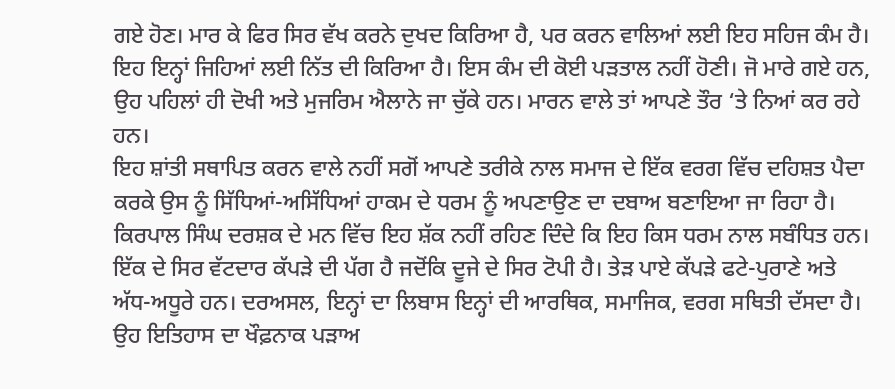ਗਏ ਹੋਣ। ਮਾਰ ਕੇ ਫਿਰ ਸਿਰ ਵੱਖ ਕਰਨੇ ਦੁਖਦ ਕਿਰਿਆ ਹੈ, ਪਰ ਕਰਨ ਵਾਲਿਆਂ ਲਈ ਇਹ ਸਹਿਜ ਕੰਮ ਹੈ। ਇਹ ਇਨ੍ਹਾਂ ਜਿਹਿਆਂ ਲਈ ਨਿੱਤ ਦੀ ਕਿਰਿਆ ਹੈ। ਇਸ ਕੰਮ ਦੀ ਕੋਈ ਪੜਤਾਲ ਨਹੀਂ ਹੋਣੀ। ਜੋ ਮਾਰੇ ਗਏ ਹਨ, ਉਹ ਪਹਿਲਾਂ ਹੀ ਦੋਖੀ ਅਤੇ ਮੁਜਰਿਮ ਐਲਾਨੇ ਜਾ ਚੁੱਕੇ ਹਨ। ਮਾਰਨ ਵਾਲੇ ਤਾਂ ਆਪਣੇ ਤੌਰ ‘ਤੇ ਨਿਆਂ ਕਰ ਰਹੇ ਹਨ।
ਇਹ ਸ਼ਾਂਤੀ ਸਥਾਪਿਤ ਕਰਨ ਵਾਲੇ ਨਹੀਂ ਸਗੋਂ ਆਪਣੇ ਤਰੀਕੇ ਨਾਲ ਸਮਾਜ ਦੇ ਇੱਕ ਵਰਗ ਵਿੱਚ ਦਹਿਸ਼ਤ ਪੈਦਾ ਕਰਕੇ ਉਸ ਨੂੰ ਸਿੱਧਿਆਂ-ਅਸਿੱਧਿਆਂ ਹਾਕਮ ਦੇ ਧਰਮ ਨੂੰ ਅਪਣਾਉਣ ਦਾ ਦਬਾਅ ਬਣਾਇਆ ਜਾ ਰਿਹਾ ਹੈ।
ਕਿਰਪਾਲ ਸਿੰਘ ਦਰਸ਼ਕ ਦੇ ਮਨ ਵਿੱਚ ਇਹ ਸ਼ੱਕ ਨਹੀਂ ਰਹਿਣ ਦਿੰਦੇ ਕਿ ਇਹ ਕਿਸ ਧਰਮ ਨਾਲ ਸਬੰਧਿਤ ਹਨ। ਇੱਕ ਦੇ ਸਿਰ ਵੱਟਦਾਰ ਕੱਪੜੇ ਦੀ ਪੱਗ ਹੈ ਜਦੋਂਕਿ ਦੂਜੇ ਦੇ ਸਿਰ ਟੋਪੀ ਹੈ। ਤੇੜ ਪਾਏ ਕੱਪੜੇ ਫਟੇ-ਪੁਰਾਣੇ ਅਤੇ ਅੱਧ-ਅਧੂਰੇ ਹਨ। ਦਰਅਸਲ, ਇਨ੍ਹਾਂ ਦਾ ਲਿਬਾਸ ਇਨ੍ਹਾਂ ਦੀ ਆਰਥਿਕ, ਸਮਾਜਿਕ, ਵਰਗ ਸਥਿਤੀ ਦੱਸਦਾ ਹੈ।
ਉਹ ਇਤਿਹਾਸ ਦਾ ਖੌਫ਼ਨਾਕ ਪੜਾਅ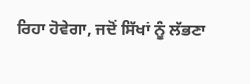ਰਿਹਾ ਹੋਵੇਗਾ, ਜਦੋਂ ਸਿੱਖਾਂ ਨੂੰ ਲੱਭਣਾ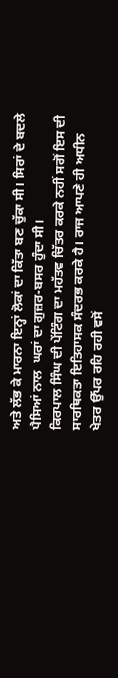ਅਤੇ ਲੱਭ ਕੇ ਮਾਰਨਾ ਇਨ੍ਹਾਂ ਲੋਕਾਂ ਦਾ ਕਿੱਤਾ ਬਣ ਚੁੱਕਾ ਸੀ। ਸਿਰਾਂ ਦੇ ਬਦਲੇ ਪੈਸਿਆਂ ਨਾਲ  ਘਰਾਂ ਦਾ ਗੁਜ਼ਰ-ਬਸਰ ਹੁੰਦਾ ਸੀ।
ਕਿਰਪਾਲ ਸਿੰਘ ਦੀ ਪੇਂਟਿੰਗ ਦਾ ਮਹੱਤਵ ਚਿੱਤਰ ਕਰਕੇ ਨਹੀਂ ਸਗੋਂ ਇਸ ਦੀ ਸਾਰਥਿਕਤਾ ਇਤਿਹਾਸਕ ਸੰਦਰਭ ਕਰਕੇ ਹੈ। ਰਾਜ ਆਪਣੇ ਹੀ ਅਧੀਨ ਖੇਤਰ ਉੱਪਰ ਰਹਿ ਰਹੀ ਵਸੋਂ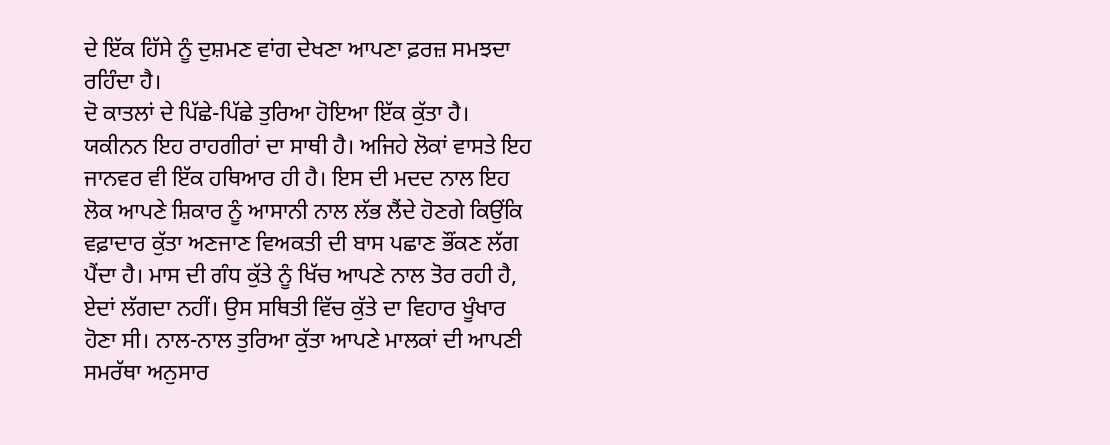ਦੇ ਇੱਕ ਹਿੱਸੇ ਨੂੰ ਦੁਸ਼ਮਣ ਵਾਂਗ ਦੇਖਣਾ ਆਪਣਾ ਫ਼ਰਜ਼ ਸਮਝਦਾ ਰਹਿੰਦਾ ਹੈ।
ਦੋ ਕਾਤਲਾਂ ਦੇ ਪਿੱਛੇ-ਪਿੱਛੇ ਤੁਰਿਆ ਹੋਇਆ ਇੱਕ ਕੁੱਤਾ ਹੈ। ਯਕੀਨਨ ਇਹ ਰਾਹਗੀਰਾਂ ਦਾ ਸਾਥੀ ਹੈ। ਅਜਿਹੇ ਲੋਕਾਂ ਵਾਸਤੇ ਇਹ ਜਾਨਵਰ ਵੀ ਇੱਕ ਹਥਿਆਰ ਹੀ ਹੈ। ਇਸ ਦੀ ਮਦਦ ਨਾਲ ਇਹ ਲੋਕ ਆਪਣੇ ਸ਼ਿਕਾਰ ਨੂੰ ਆਸਾਨੀ ਨਾਲ ਲੱਭ ਲੈਂਦੇ ਹੋਣਗੇ ਕਿਉਂਕਿ ਵਫ਼ਾਦਾਰ ਕੁੱਤਾ ਅਣਜਾਣ ਵਿਅਕਤੀ ਦੀ ਬਾਸ ਪਛਾਣ ਭੌਂਕਣ ਲੱਗ ਪੈਂਦਾ ਹੈ। ਮਾਸ ਦੀ ਗੰਧ ਕੁੱਤੇ ਨੂੰ ਖਿੱਚ ਆਪਣੇ ਨਾਲ ਤੋਰ ਰਹੀ ਹੈ, ਏਦਾਂ ਲੱਗਦਾ ਨਹੀਂ। ਉਸ ਸਥਿਤੀ ਵਿੱਚ ਕੁੱਤੇ ਦਾ ਵਿਹਾਰ ਖੂੰਖਾਰ ਹੋਣਾ ਸੀ। ਨਾਲ-ਨਾਲ ਤੁਰਿਆ ਕੁੱਤਾ ਆਪਣੇ ਮਾਲਕਾਂ ਦੀ ਆਪਣੀ ਸਮਰੱਥਾ ਅਨੁਸਾਰ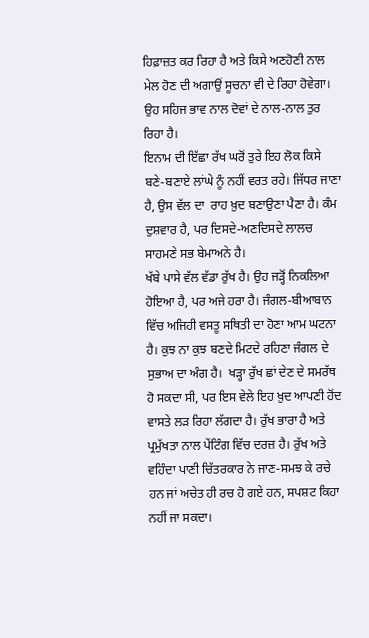ਹਿਫ਼ਾਜ਼ਤ ਕਰ ਰਿਹਾ ਹੈ ਅਤੇ ਕਿਸੇ ਅਣਹੋਣੀ ਨਾਲ ਮੇਲ ਹੋਣ ਦੀ ਅਗਾਉਂ ਸੂਚਨਾ ਵੀ ਦੇ ਰਿਹਾ ਹੋਵੇਗਾ। ਉਹ ਸਹਿਜ ਭਾਵ ਨਾਲ ਦੋਵਾਂ ਦੇ ਨਾਲ-ਨਾਲ ਤੁਰ ਰਿਹਾ ਹੈ।
ਇਨਾਮ ਦੀ ਇੱਛਾ ਰੱਖ ਘਰੋਂ ਤੁਰੇ ਇਹ ਲੋਕ ਕਿਸੇ ਬਣੇ-ਬਣਾਏ ਲਾਂਘੇ ਨੂੰ ਨਹੀਂ ਵਰਤ ਰਹੇ। ਜਿੱਧਰ ਜਾਣਾ ਹੈ, ਉਸ ਵੱਲ ਦਾ  ਰਾਹ ਖ਼ੁਦ ਬਣਾਉਣਾ ਪੈਣਾ ਹੈ। ਕੰਮ ਦੁਸ਼ਵਾਰ ਹੈ, ਪਰ ਦਿਸਦੇ-ਅਣਦਿਸਦੇ ਲਾਲਚ ਸਾਹਮਣੇ ਸਭ ਬੇਮਾਅਨੇ ਹੈ।
ਖੱਬੇ ਪਾਸੇ ਵੱਲ ਵੱਡਾ ਰੁੱਖ ਹੈ। ਉਹ ਜੜ੍ਹੋਂ ਨਿਕਲਿਆ ਹੋਇਆ ਹੈ, ਪਰ ਅਜੇ ਹਰਾ ਹੈ। ਜੰਗਲ-ਬੀਆਬਾਨ ਵਿੱਚ ਅਜਿਹੀ ਵਸਤੂ ਸਥਿਤੀ ਦਾ ਹੋਣਾ ਆਮ ਘਟਨਾ ਹੈ। ਕੁਝ ਨਾ ਕੁਝ ਬਣਦੇ ਮਿਟਦੇ ਰਹਿਣਾ ਜੰਗਲ ਦੇ ਸੁਭਾਅ ਦਾ ਅੰਗ ਹੈ।  ਖੜ੍ਹਾ ਰੁੱਖ ਛਾਂ ਦੇਣ ਦੇ ਸਮਰੱਥ ਹੋ ਸਕਦਾ ਸੀ, ਪਰ ਇਸ ਵੇਲੇ ਇਹ ਖ਼ੁਦ ਆਪਣੀ ਹੋਂਦ ਵਾਸਤੇ ਲੜ ਰਿਹਾ ਲੱਗਦਾ ਹੈ। ਰੁੱਖ ਭਾਰਾ ਹੈ ਅਤੇ ਪ੍ਰਮੁੱਖਤਾ ਨਾਲ ਪੇਂਟਿੰਗ ਵਿੱਚ ਦਰਜ਼ ਹੈ। ਰੁੱਖ ਅਤੇ ਵਹਿੰਦਾ ਪਾਣੀ ਚਿੱਤਰਕਾਰ ਨੇ ਜਾਣ-ਸਮਝ ਕੇ ਰਚੇ ਹਨ ਜਾਂ ਅਚੇਤ ਹੀ ਰਚ ਹੋ ਗਏ ਹਨ, ਸਪਸ਼ਟ ਕਿਹਾ ਨਹੀਂ ਜਾ ਸਕਦਾ।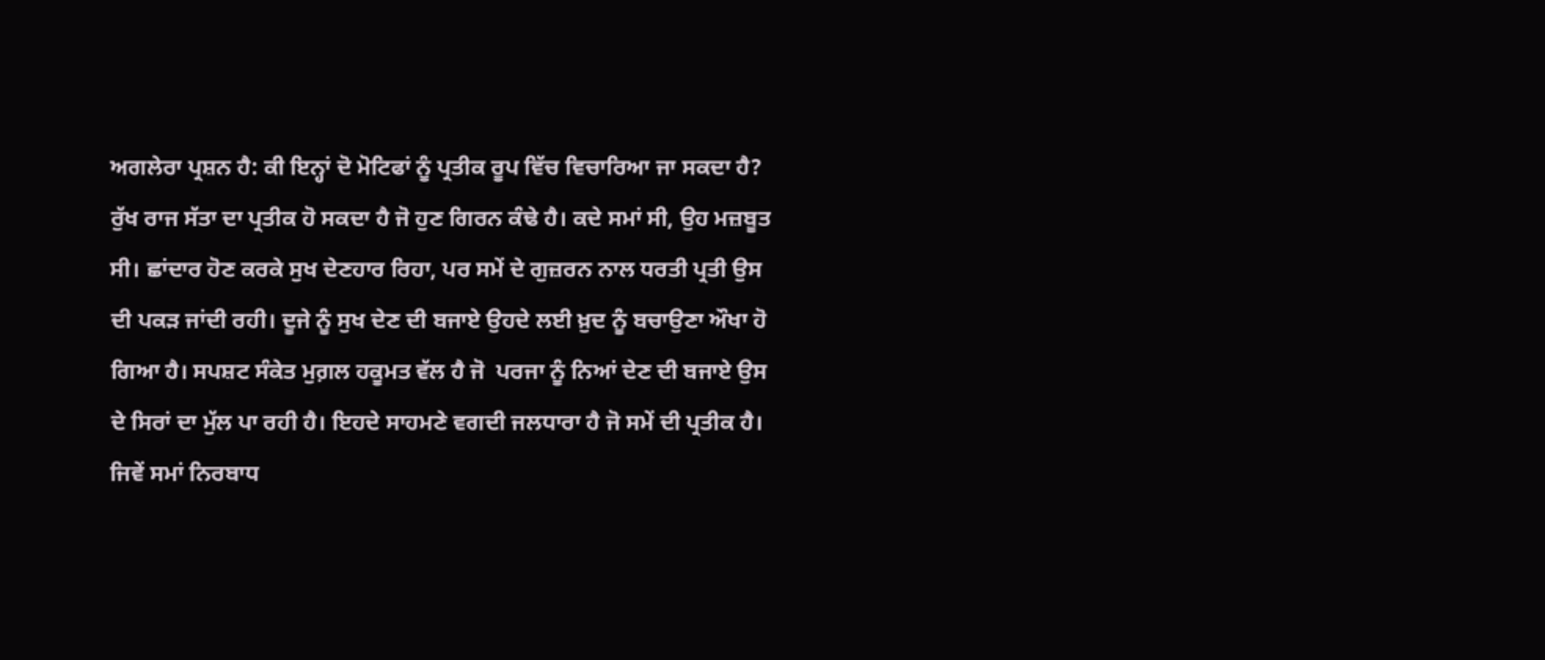ਅਗਲੇਰਾ ਪ੍ਰਸ਼ਨ ਹੈ: ਕੀ ਇਨ੍ਹਾਂ ਦੋ ਮੋਟਿਫਾਂ ਨੂੰ ਪ੍ਰਤੀਕ ਰੂਪ ਵਿੱਚ ਵਿਚਾਰਿਆ ਜਾ ਸਕਦਾ ਹੈ? ਰੁੱਖ ਰਾਜ ਸੱਤਾ ਦਾ ਪ੍ਰਤੀਕ ਹੋ ਸਕਦਾ ਹੈ ਜੋ ਹੁਣ ਗਿਰਨ ਕੰਢੇ ਹੈ। ਕਦੇ ਸਮਾਂ ਸੀ, ਉਹ ਮਜ਼ਬੂਤ ਸੀ। ਛਾਂਦਾਰ ਹੋਣ ਕਰਕੇ ਸੁਖ ਦੇਣਹਾਰ ਰਿਹਾ, ਪਰ ਸਮੇਂ ਦੇ ਗੁਜ਼ਰਨ ਨਾਲ ਧਰਤੀ ਪ੍ਰਤੀ ਉਸ ਦੀ ਪਕੜ ਜਾਂਦੀ ਰਹੀ। ਦੂਜੇ ਨੂੰ ਸੁਖ ਦੇਣ ਦੀ ਬਜਾਏ ਉਹਦੇ ਲਈ ਖ਼ੁਦ ਨੂੰ ਬਚਾਉਣਾ ਔਖਾ ਹੋ ਗਿਆ ਹੈ। ਸਪਸ਼ਟ ਸੰਕੇਤ ਮੁਗ਼ਲ ਹਕੂਮਤ ਵੱਲ ਹੈ ਜੋ  ਪਰਜਾ ਨੂੰ ਨਿਆਂ ਦੇਣ ਦੀ ਬਜਾਏ ਉਸ ਦੇ ਸਿਰਾਂ ਦਾ ਮੁੱਲ ਪਾ ਰਹੀ ਹੈ। ਇਹਦੇ ਸਾਹਮਣੇ ਵਗਦੀ ਜਲਧਾਰਾ ਹੈ ਜੋ ਸਮੇਂ ਦੀ ਪ੍ਰਤੀਕ ਹੈ।
ਜਿਵੇਂ ਸਮਾਂ ਨਿਰਬਾਧ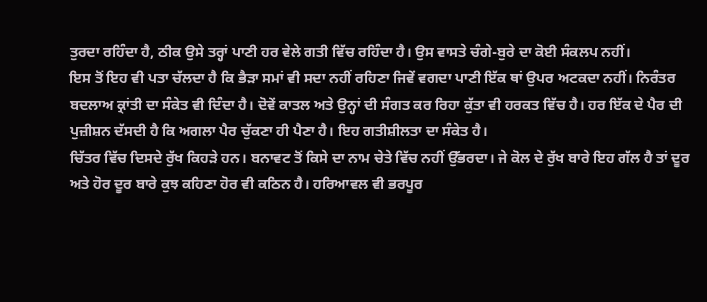ਤੁਰਦਾ ਰਹਿੰਦਾ ਹੈ, ਠੀਕ ਉਸੇ ਤਰ੍ਹਾਂ ਪਾਣੀ ਹਰ ਵੇਲੇ ਗਤੀ ਵਿੱਚ ਰਹਿੰਦਾ ਹੈ। ਉਸ ਵਾਸਤੇ ਚੰਗੇ-ਬੁਰੇ ਦਾ ਕੋਈ ਸੰਕਲਪ ਨਹੀਂ।
ਇਸ ਤੋਂ ਇਹ ਵੀ ਪਤਾ ਚੱਲਦਾ ਹੈ ਕਿ ਭੈੜਾ ਸਮਾਂ ਵੀ ਸਦਾ ਨਹੀਂ ਰਹਿਣਾ ਜਿਵੇਂ ਵਗਦਾ ਪਾਣੀ ਇੱਕ ਥਾਂ ਉਪਰ ਅਟਕਦਾ ਨਹੀਂ। ਨਿਰੰਤਰ ਬਦਲਾਅ ਕ੍ਰਾਂਤੀ ਦਾ ਸੰਕੇਤ ਵੀ ਦਿੰਦਾ ਹੈ। ਦੋਵੇਂ ਕਾਤਲ ਅਤੇ ਉਨ੍ਹਾਂ ਦੀ ਸੰਗਤ ਕਰ ਰਿਹਾ ਕੁੱਤਾ ਵੀ ਹਰਕਤ ਵਿੱਚ ਹੈ। ਹਰ ਇੱਕ ਦੇ ਪੈਰ ਦੀ ਪੁਜ਼ੀਸ਼ਨ ਦੱਸਦੀ ਹੈ ਕਿ ਅਗਲਾ ਪੈਰ ਚੁੱਕਣਾ ਹੀ ਪੈਣਾ ਹੈ। ਇਹ ਗਤੀਸ਼ੀਲਤਾ ਦਾ ਸੰਕੇਤ ਹੈ।
ਚਿੱਤਰ ਵਿੱਚ ਦਿਸਦੇ ਰੁੱਖ ਕਿਹੜੇ ਹਨ। ਬਨਾਵਟ ਤੋਂ ਕਿਸੇ ਦਾ ਨਾਮ ਚੇਤੇ ਵਿੱਚ ਨਹੀਂ ਉੱਭਰਦਾ। ਜੇ ਕੋਲ ਦੇ ਰੁੱਖ ਬਾਰੇ ਇਹ ਗੱਲ ਹੈ ਤਾਂ ਦੂਰ ਅਤੇ ਹੋਰ ਦੂਰ ਬਾਰੇ ਕੁਝ ਕਹਿਣਾ ਹੋਰ ਵੀ ਕਠਿਨ ਹੈ। ਹਰਿਆਵਲ ਵੀ ਭਰਪੂਰ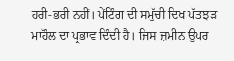ਹਰੀ-ਭਰੀ ਨਹੀਂ। ਪੇਂਟਿੰਗ ਦੀ ਸਮੁੱਚੀ ਦਿਖ ਪੱਤਝੜ ਮਾਹੌਲ ਦਾ ਪ੍ਰਭਾਵ ਦਿੰਦੀ ਹੈ। ਜਿਸ ਜ਼ਮੀਨ ਉਪਰ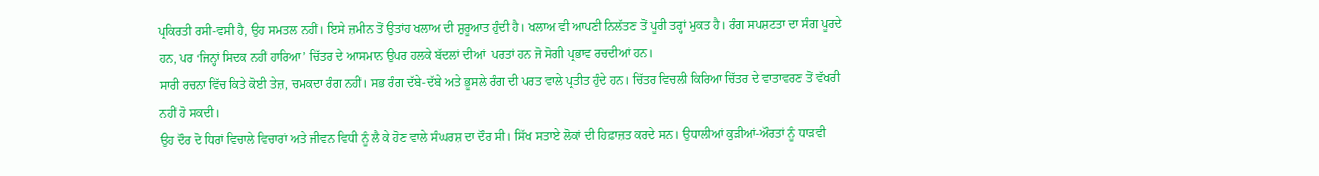ਪ੍ਰਕਿਰਤੀ ਰਸੀ-ਵਸੀ ਹੈ, ਉਹ ਸਮਤਲ ਨਹੀਂ। ਇਸੇ ਜ਼ਮੀਨ ਤੋਂ ਉਤਾਂਹ ਖਲਾਅ ਦੀ ਸ਼ੁਰੂਆਤ ਹੁੰਦੀ ਹੈ। ਖਲਾਅ ਵੀ ਆਪਣੀ ਨਿਲੱਤਣ ਤੋਂ ਪੂਰੀ ਤਰ੍ਹਾਂ ਮੁਕਤ ਹੈ। ਰੰਗ ਸਪਸ਼ਟਤਾ ਦਾ ਸੰਗ ਪੂਰਦੇ ਹਨ, ਪਰ ‘ਜਿਨ੍ਹਾਂ ਸਿਦਕ ਨਹੀਂ ਹਾਰਿਆ’ ਚਿੱਤਰ ਦੇ ਆਸਮਾਨ ਉਪਰ ਹਲਕੇ ਬੱਦਲਾਂ ਦੀਆਂ  ਪਰਤਾਂ ਹਨ ਜੋ ਸੋਗੀ ਪ੍ਰਭਾਵ ਰਚਦੀਆਂ ਹਨ।
ਸਾਰੀ ਰਚਨਾ ਵਿੱਚ ਕਿਤੇ ਕੋਈ ਤੇਜ਼, ਚਮਕਦਾ ਰੰਗ ਨਹੀਂ। ਸਭ ਰੰਗ ਦੱਬੇ-ਦੱਬੇ ਅਤੇ ਭੂਸਲੇ ਰੰਗ ਦੀ ਪਰਤ ਵਾਲੇ ਪ੍ਰਤੀਤ ਹੁੰਦੇ ਹਨ। ਚਿੱਤਰ ਵਿਚਲੀ ਕਿਰਿਆ ਚਿੱਤਰ ਦੇ ਵਾਤਾਵਰਣ ਤੋਂ ਵੱਖਰੀ ਨਹੀਂ ਹੋ ਸਕਦੀ।
ਉਹ ਦੌਰ ਦੋ ਧਿਰਾਂ ਵਿਚਾਲੇ ਵਿਚਾਰਾਂ ਅਤੇ ਜੀਵਨ ਵਿਧੀ ਨੂੰ ਲੈ ਕੇ ਹੋਣ ਵਾਲੇ ਸੰਘਰਸ਼ ਦਾ ਦੌਰ ਸੀ। ਸਿੱਖ ਸਤਾਏ ਲੋਕਾਂ ਦੀ ਹਿਫ਼ਾਜ਼ਤ ਕਰਦੇ ਸਨ। ਉਧਾਲੀਆਂ ਕੁੜੀਆਂ-ਔਰਤਾਂ ਨੂੰ ਧਾੜਵੀ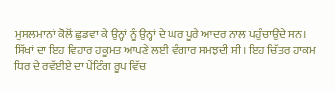ਮੁਸਲਮਾਨਾਂ ਕੋਲੋਂ ਛੁਡਵਾ ਕੇ ਉਨ੍ਹਾਂ ਨੂੰ ਉਨ੍ਹਾਂ ਦੇ ਘਰ ਪੂਰੇ ਆਦਰ ਨਾਲ ਪਹੁੰਚਾਉਂਦੇ ਸਨ। ਸਿੱਖਾਂ ਦਾ ਇਹ ਵਿਹਾਰ ਹਕੂਮਤ ਆਪਣੇ ਲਈ ਵੰਗਾਰ ਸਮਝਦੀ ਸੀ। ਇਹ ਚਿੱਤਰ ਹਾਕਮ ਧਿਰ ਦੇ ਰਵੱਈਏ ਦਾ ਪੇਂਟਿੰਗ ਰੂਪ ਵਿੱਚ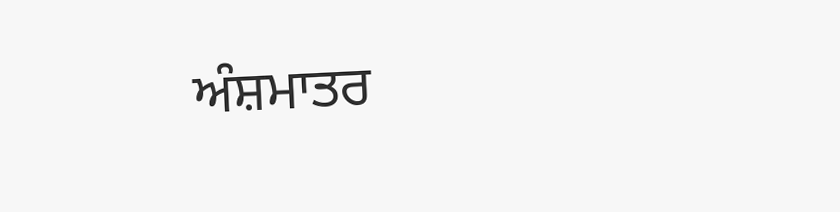ਅੰਸ਼ਮਾਤਰ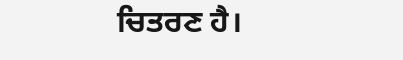ਚਿਤਰਣ ਹੈ।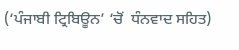(‘ਪੰਜਾਬੀ ਟ੍ਰਿਬਿਊਨ’ ‘ਚੋਂ  ਧੰਨਵਾਦ ਸਹਿਤ)